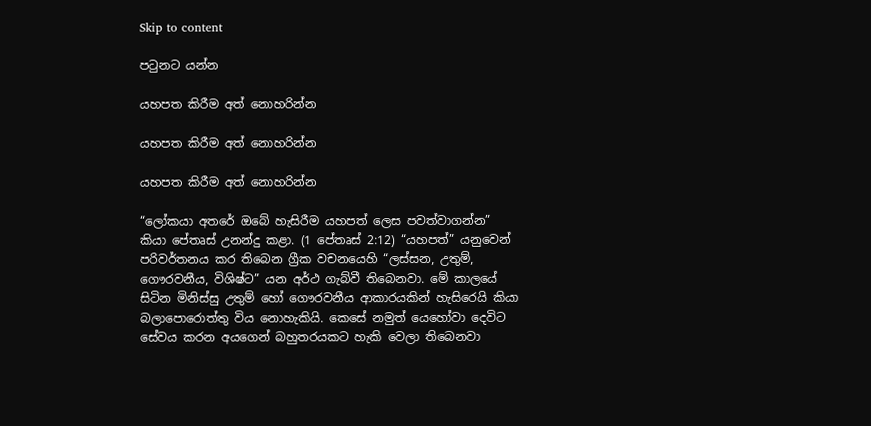Skip to content

පටුනට යන්න

යහපත කිරීම අත් නොහරින්න

යහපත කිරීම අත් නොහරින්න

යහපත කිරීම අත් නොහරින්න

“ලෝකයා අතරේ ඔබේ හැසිරීම යහපත් ලෙස පවත්වාගන්න” කියා පේතෘස් උනන්දු කළා. (1 පේතෘස් 2:12) “යහපත්” යනුවෙන් පරිවර්තනය කර තිබෙන ග්‍රීක වචනයෙහි “ලස්සන, උතුම්, ගෞරවනීය, විශිෂ්ට” යන අර්ථ ගැබ්වී තිබෙනවා. මේ කාලයේ සිටින මිනිස්සු උතුම් හෝ ගෞරවනීය ආකාරයකින් හැසිරෙයි කියා බලාපොරොත්තු විය නොහැකියි. කෙසේ නමුත් යෙහෝවා දෙවිට සේවය කරන අයගෙන් බහුතරයකට හැකි වෙලා තිබෙනවා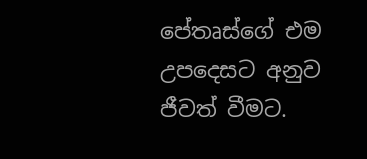පේතෘස්ගේ එම උපදෙසට අනුව ජීවත් වීමට.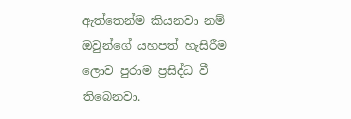ඇත්තෙන්ම කියනවා නම් ඔවුන්ගේ යහපත් හැසිරීම ලොව පුරාම ප්‍රසිද්ධ වී තිබෙනවා.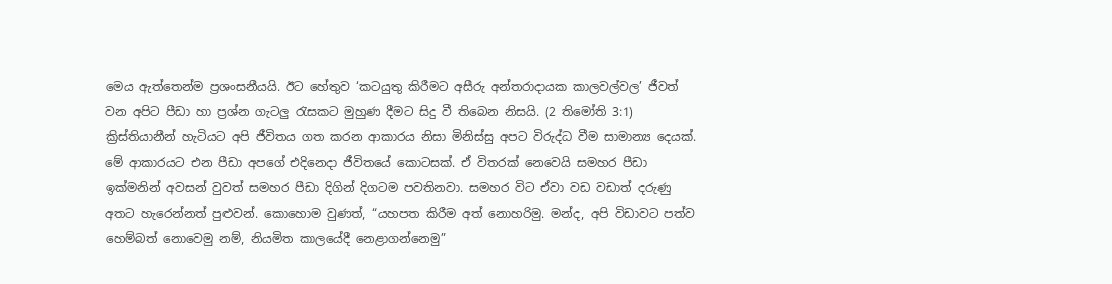මෙය ඇත්තෙන්ම ප්‍රශංසනීයයි. ඊට හේතුව ‘කටයුතු කිරීමට අසීරු අන්තරාදායක කාලවල්වල’ ජීවත් වන අපිට පීඩා හා ප්‍රශ්න ගැටලු රැසකට මුහුණ දීමට සිදු වී තිබෙන නිසයි. (2 තිමෝති 3:1) ක්‍රිස්තියානීන් හැටියට අපි ජීවිතය ගත කරන ආකාරය නිසා මිනිස්සු අපට විරුද්ධ වීම සාමාන්‍ය දෙයක්. මේ ආකාරයට එන පීඩා අපගේ එදිනෙදා ජීවිතයේ කොටසක්. ඒ විතරක් නෙවෙයි සමහර පීඩා ඉක්මනින් අවසන් වුවත් සමහර පීඩා දිගින් දිගටම පවතිනවා. සමහර විට ඒවා වඩ වඩාත් දරුණු අතට හැරෙන්නත් පුළුවන්. කොහොම වුණත්, “යහපත කිරීම අත් නොහරිමු. මන්ද, අපි විඩාවට පත්ව හෙම්බත් නොවෙමු නම්, නියමිත කාලයේදී නෙළාගන්නෙමු”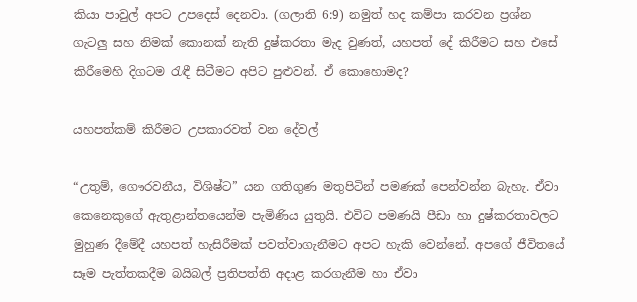කියා පාවුල් අපට උපදෙස් දෙනවා. (ගලාති 6:9) නමුත් හද කම්පා කරවන ප්‍රශ්න ගැටලු සහ නිමක් කොනක් නැති දුෂ්කරතා මැද වුණත්, යහපත් දේ කිරීමට සහ එසේ කිරීමෙහි දිගටම රැඳී සිටීමට අපිට පුළුවන්. ඒ කොහොමද?

යහපත්කම් කිරීමට උපකාරවත් වන දේවල්

“උතුම්, ගෞරවනීය, විශිෂ්ට” යන ගතිගුණ මතුපිටින් පමණක් පෙන්වන්න බැහැ. ඒවා කෙනෙකුගේ ඇතුළාන්තයෙන්ම පැමිණිය යුතුයි. එවිට පමණයි පීඩා හා දුෂ්කරතාවලට මුහුණ දීමේදී යහපත් හැසිරීමක් පවත්වාගැනීමට අපට හැකි වෙන්නේ. අපගේ ජීවිතයේ සෑම පැත්තකදීම බයිබල් ප්‍රතිපත්ති අදාළ කරගැනීම හා ඒවා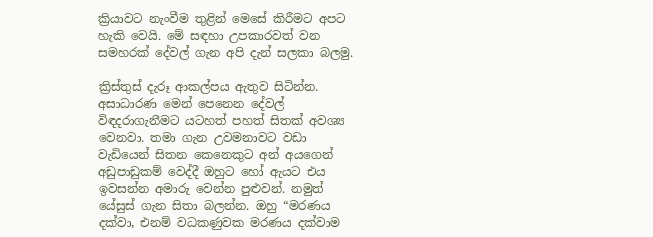ක්‍රියාවට නැංවීම තුළින් මෙසේ කිරීමට අපට හැකි වෙයි. මේ සඳහා උපකාරවත් වන සමහරක් දේවල් ගැන අපි දැන් සලකා බලමු.

ක්‍රිස්තුස් දැරූ ආකල්පය ඇතුව සිටින්න. අසාධාරණ මෙන් පෙනෙන දේවල් විඳදරාගැනීමට යටහත් පහත් සිතක් අවශ්‍ය වෙනවා. තමා ගැන උවමනාවට වඩා වැඩියෙන් සිතන කෙනෙකුට අන් අයගෙන් අඩුපාඩුකම් වෙද්දී ඔහුට හෝ ඇයට එය ඉවසන්න අමාරු වෙන්න පුළුවන්. නමුත් යේසුස් ගැන සිතා බලන්න. ඔහු “මරණය දක්වා, එනම් වධකණුවක මරණය දක්වාම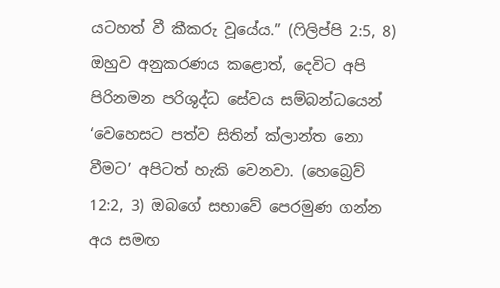යටහත් වී කීකරු වූයේය.” (ෆිලිප්පි 2:5, 8) ඔහුව අනුකරණය කළොත්, දෙවිට අපි පිරිනමන පරිශුද්ධ සේවය සම්බන්ධයෙන් ‘වෙහෙසට පත්ව සිතින් ක්ලාන්ත නො වීමට’ අපිටත් හැකි වෙනවා. (හෙබ්‍රෙව් 12:2, 3) ඔබගේ සභාවේ පෙරමුණ ගන්න අය සමඟ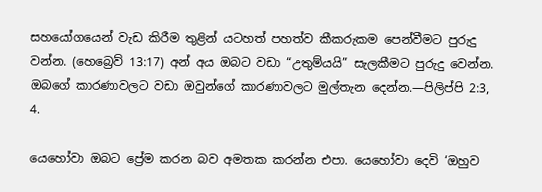සහයෝගයෙන් වැඩ කිරීම තුළින් යටහත් පහත්ව කීකරුකම පෙන්වීමට පුරුදු වන්න. (හෙබ්‍රෙව් 13:17) අන් අය ඔබට වඩා “උතුම්යයි” සැලකීමට පුරුදු වෙන්න. ඔබගේ කාරණාවලට වඩා ඔවුන්ගේ කාරණාවලට මුල්තැන දෙන්න.—පිලිප්පි 2:3, 4.

යෙහෝවා ඔබට ප්‍රේම කරන බව අමතක කරන්න එපා. යෙහෝවා දෙවි ‘ඔහුව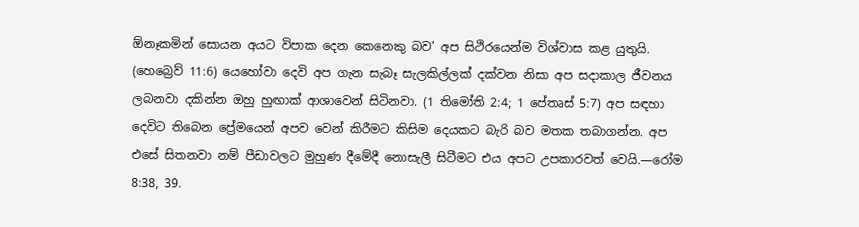ඕනෑකමින් සොයන අයට විපාක දෙන කෙනෙකු බව’ අප සිථිරයෙන්ම විශ්වාස කළ යුතුයි. (හෙබ්‍රෙව් 11:6) යෙහෝවා දෙවි අප ගැන සැබෑ සැලකිල්ලක් දක්වන නිසා අප සදාකාල ජීවනය ලබනවා දකින්න ඔහු හුඟාක් ආශාවෙන් සිටිනවා. (1 තිමෝති 2:4; 1 පේතෘස් 5:7) අප සඳහා දෙවිට තිබෙන ප්‍රේමයෙන් අපව වෙන් කිරීමට කිසිම දෙයකට බැරි බව මතක තබාගන්න. අප එසේ සිතනවා නම් පීඩාවලට මුහුණ දීමේදී නොසැලී සිටීමට එය අපට උපකාරවත් වෙයි.—රෝම 8:38, 39.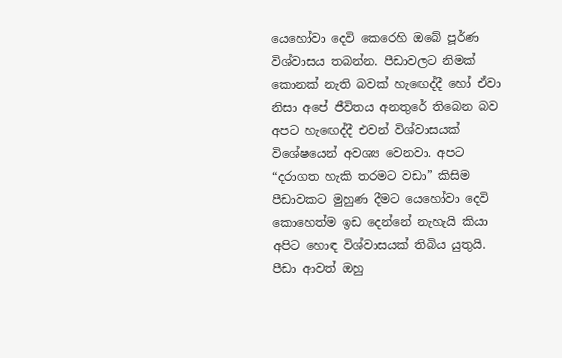යෙහෝවා දෙවි කෙරෙහි ඔබේ පූර්ණ විශ්වාසය තබන්න. පීඩාවලට නිමක් කොනක් නැති බවක් හැඟෙද්දී හෝ ඒවා නිසා අපේ ජීවිතය අනතුරේ තිබෙන බව අපට හැඟෙද්දී එවන් විශ්වාසයක් විශේෂයෙන් අවශ්‍ය වෙනවා. අපට “දරාගත හැකි තරමට වඩා” කිසිම පීඩාවකට මුහුණ දීමට යෙහෝවා දෙවි කොහෙත්ම ඉඩ දෙන්නේ නැහැයි කියා අපිට හොඳ විශ්වාසයක් තිබිය යුතුයි. පීඩා ආවත් ඔහු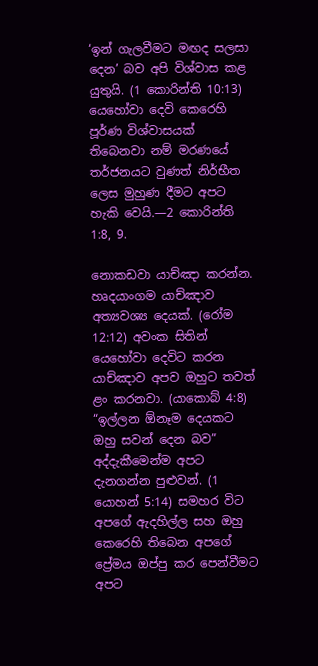‘ඉන් ගැලවීමට මඟද සලසා දෙන’ බව අපි විශ්වාස කළ යුතුයි. (1 කොරින්ති 10:13) යෙහෝවා දෙවි කෙරෙහි පූර්ණ විශ්වාසයක් තිබෙනවා නම් මරණයේ තර්ජනයට වුණත් නිර්භීත ලෙස මුහුණ දීමට අපට හැකි වෙයි.—2 කොරින්ති 1:8, 9.

නොකඩවා යාච්ඤා කරන්න. හෘදයාංගම යාච්ඤාව අත්‍යවශ්‍ය දෙයක්. (රෝම 12:12) අවංක සිතින් යෙහෝවා දෙවිට කරන යාච්ඤාව අපව ඔහුට තවත් ළං කරනවා. (යාකොබ් 4:8) “ඉල්ලන ඕනෑම දෙයකට ඔහු සවන් දෙන බව” අද්දැකීමෙන්ම අපට දැනගන්න පුළුවන්. (1 යොහන් 5:14) සමහර විට අපගේ ඇදහිල්ල සහ ඔහු කෙරෙහි තිබෙන අපගේ ප්‍රේමය ඔප්පු කර පෙන්වීමට අපට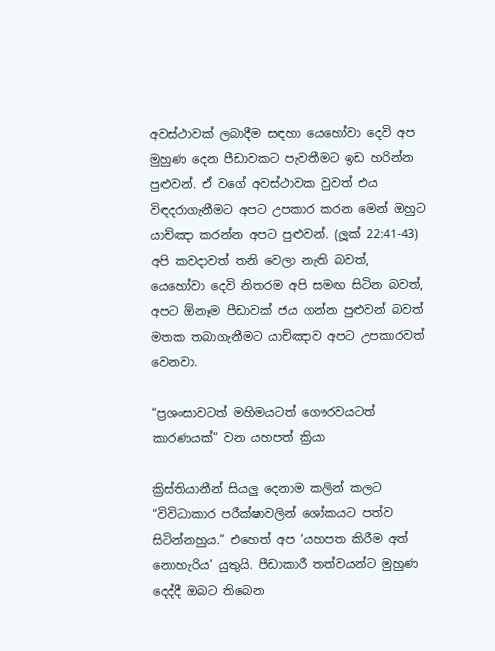අවස්ථාවක් ලබාදීම සඳහා යෙහෝවා දෙවි අප මුහුණ දෙන පීඩාවකට පැවතීමට ඉඩ හරින්න පුළුවන්. ඒ වගේ අවස්ථාවක වුවත් එය විඳදරාගැනීමට අපට උපකාර කරන මෙන් ඔහුට යාච්ඤා කරන්න අපට පුළුවන්. (ලූක් 22:41-43) අපි කවදාවත් තනි වෙලා නැති බවත්, යෙහෝවා දෙවි නිතරම අපි සමඟ සිටින බවත්, අපට ඕනෑම පීඩාවක් ජය ගන්න පුළුවන් බවත් මතක තබාගැනීමට යාච්ඤාව අපට උපකාරවත් වෙනවා.

“ප්‍රශංසාවටත් මහිමයටත් ගෞරවයටත් කාරණයක්” වන යහපත් ක්‍රියා

ක්‍රිස්තියානීන් සියලු දෙනාම කලින් කලට “විවිධාකාර පරීක්ෂාවලින් ශෝකයට පත්ව සිටින්නහුය.” එහෙත් අප ‘යහපත කිරීම අත් නොහැරිය’ යුතුයි. පීඩාකාරී තත්වයන්ට මුහුණ දෙද්දී ඔබට තිබෙන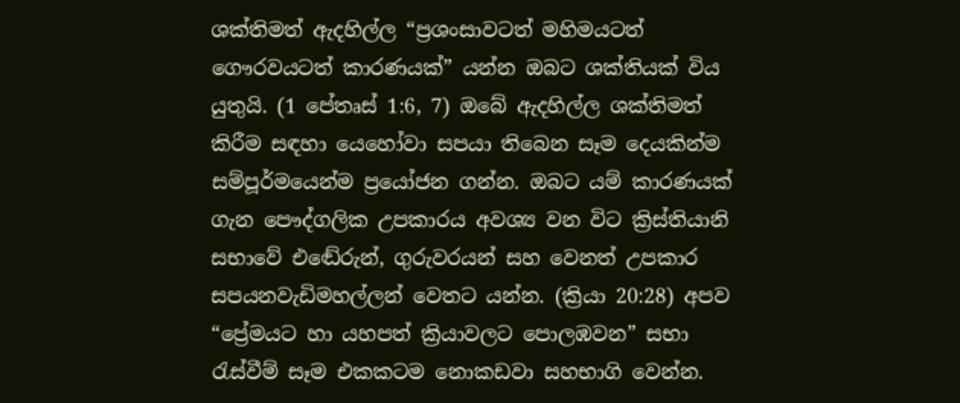ශක්තිමත් ඇදහිල්ල “ප්‍රශංසාවටත් මහිමයටත් ගෞරවයටත් කාරණයක්” යන්න ඔබට ශක්තියක් විය යුතුයි. (1 පේතෘස් 1:6, 7) ඔබේ ඇදහිල්ල ශක්තිමත් කිරීම සඳහා යෙහෝවා සපයා තිබෙන සෑම දෙයකින්ම සම්පූර්මයෙන්ම ප්‍රයෝජන ගන්න. ඔබට යම් කාරණයක් ගැන පෞද්ගලික උපකාරය අවශ්‍ය වන විට ක්‍රිස්තියානි සභාවේ එඬේරුන්, ගුරුවරයන් සහ වෙනත් උපකාර සපයනවැඩිමහල්ලන් වෙතට යන්න. (ක්‍රියා 20:28) අපව “ප්‍රේමයට හා යහපත් ක්‍රියාවලට පොලඹවන” සභා රැස්වීම් සෑම එකකටම නොකඩවා සහභාගි වෙන්න.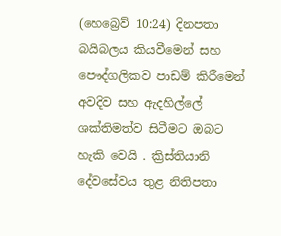(හෙබ්‍රෙව් 10:24) දිනපතා බයිබලය කියවීමෙන් සහ පෞද්ගලිකව පාඩම් කිරීමෙන් අවදිව සහ ඇදහිල්ලේ ශක්තිමත්ව සිටීමට ඔබට හැකි වෙයි . ක්‍රිස්තියානි දේවසේවය තුළ නිතිපතා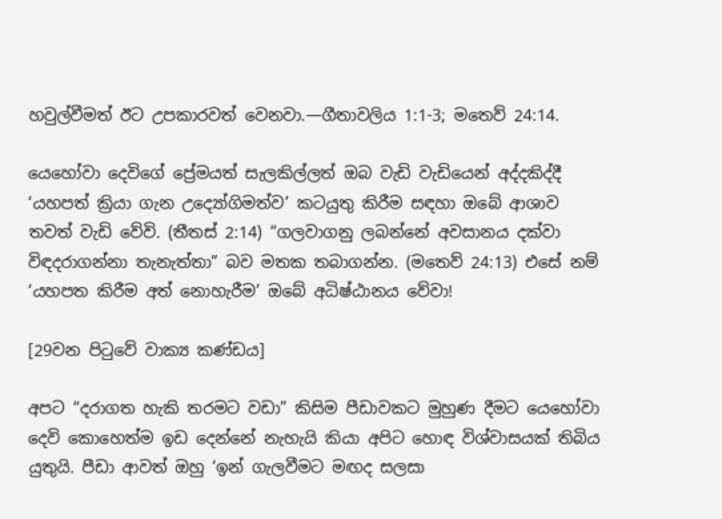හවුල්වීමත් ඊට උපකාරවත් වෙනවා.—ගීතාවලිය 1:1-3; මතෙව් 24:14.

යෙහෝවා දෙවිගේ ප්‍රේමයත් සැලකිල්ලත් ඔබ වැඩි වැඩියෙන් අද්දකිද්දී ‘යහපත් ක්‍රියා ගැන උද්‍යෝගිමත්ව’ කටයුතු කිරීම සඳහා ඔබේ ආශාව තවත් වැඩි වේවි. (තීතස් 2:14) “ගලවාගනු ලබන්නේ අවසානය දක්වා විඳදරාගන්නා තැනැත්තා” බව මතක තබාගන්න. (මතෙව් 24:13) එසේ නම් ‘යහපත කිරීම අත් නොහැරීම’ ඔබේ අධිෂ්ඨානය වේවා!

[29වන පිටුවේ වාක්‍ය කණ්ඩය]

අපට “දරාගත හැකි තරමට වඩා” කිසිම පීඩාවකට මුහුණ දීමට යෙහෝවා දෙවි කොහෙත්ම ඉඩ දෙන්නේ නැහැයි කියා අපිට හොඳ විශ්වාසයක් තිබිය යුතුයි. පීඩා ආවත් ඔහු ‘ඉන් ගැලවීමට මඟද සලසා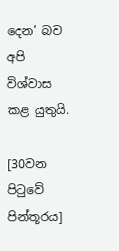දෙන’ බව අපි විශ්වාස කළ යුතුයි.

[30වන පිටුවේ පින්තූරය]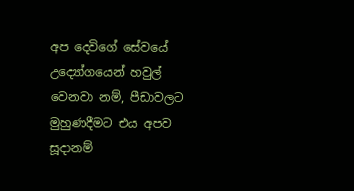අප දෙවිගේ සේවයේ උද්‍යෝගයෙන් හවුල් වෙනවා නම්, පීඩාවලට මුහුණදීමට එය අපව සූදානම්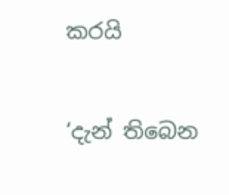කරයි

‘දැන් තිබෙන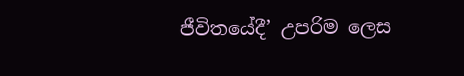ජීවිතයේදී’ උපරිම ලෙස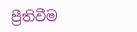ප්‍රීතිවීම